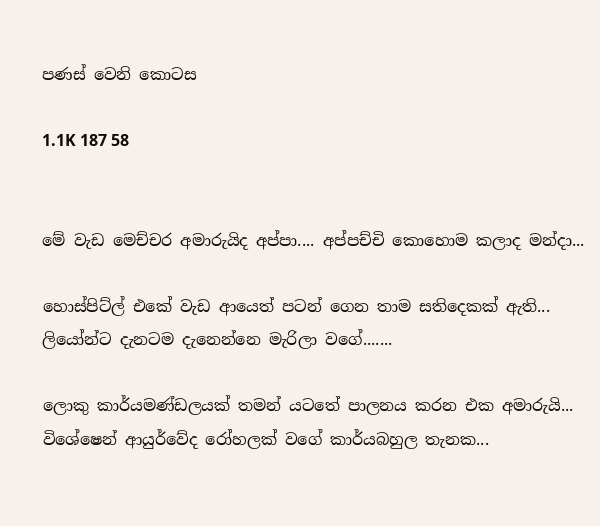පණස් වෙනි කොටස

1.1K 187 58


මේ වැඩ මෙච්චර අමාරුයිද අප්පා.... අප්පච්චි කොහොම කලාද මන්දා...

හොස්පිට්ල් එකේ වැඩ ආයෙත් පටන් ගෙන තාම සතිදෙකක් ඇති... ලියෝන්ට දැනටම දැනෙන්නෙ මැරිලා වගේ.......

ලොකු කාර්යමණ්ඩලයක් තමන් යටතේ පාලනය කරන එක අමාරුයි...
විශේෂෙන් ආයුර්වේද රෝහලක් වගේ කාර්යබහුල තැනක...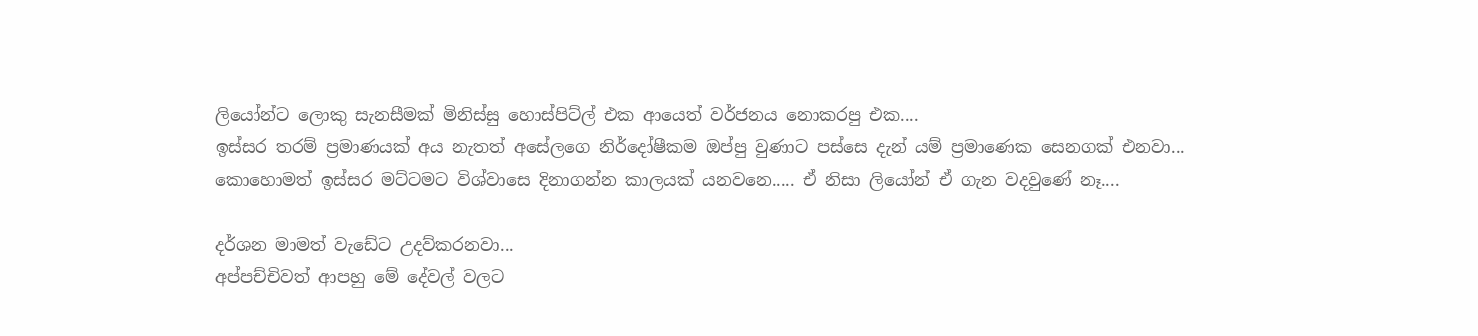ලියෝන්ට ලොකු සැනසීමක් මිනිස්සු හොස්පිට්ල් එක ආයෙත් වර්ජනය නොකරපු එක....
ඉස්සර තරම් ප්‍රමාණයක් අය නැතත් අසේලගෙ නිර්දෝෂීකම ඔප්පු වුණාට පස්සෙ දැන් යම් ප්‍රමාණෙක සෙනගක් එනවා...
කොහොමත් ඉස්සර මට්ටමට විශ්වාසෙ දිනාගන්න කාලයක් යනවනෙ..... ඒ නිසා ලියෝන් ඒ ගැන වදවුණේ නෑ....

දර්ශන මාමත් වැඩේට උදව්කරනවා...
අප්පච්චිවත් ආපහු මේ දේවල් වලට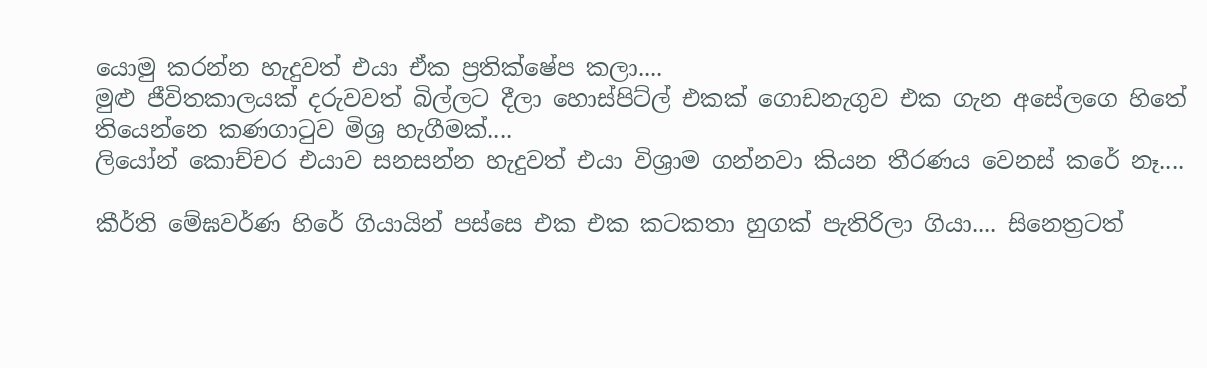යොමු කරන්න හැදුවත් එයා ඒක ප්‍රතික්ෂේප කලා....
මුළු ජීවිතකාලයක් දරුවවත් බිල්ලට දීලා හොස්පිට්ල් එකක් ගොඩනැගුව එක ගැන අසේලගෙ හිතේ තියෙන්නෙ කණගාටුව මිශ්‍ර හැගීමක්....
ලියෝන් කොච්චර එයාව සනසන්න හැදුවත් එයා විශ්‍රාම ගන්නවා කියන තීරණය වෙනස් කරේ නෑ....

කීර්ති මේඝවර්ණ හිරේ ගියායින් පස්සෙ එක එක කටකතා හුගක් පැතිරිලා ගියා.... සිනෙත්‍රටත්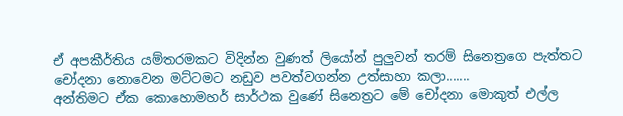ඒ අපකීර්තිය යම්තරමකට විදින්න වුණත් ලියෝන් පුලුවන් තරම් සිනෙත්‍රගෙ පැත්තට චෝදනා නොවෙන මට්ටමට නඩුව පවත්වගන්න උත්සාහා කලා.......
අන්තිමට ඒක කොහොමහර් සාර්ථක වුණේ සිනෙත්‍රට මේ චෝදනා මොකුත් එල්ල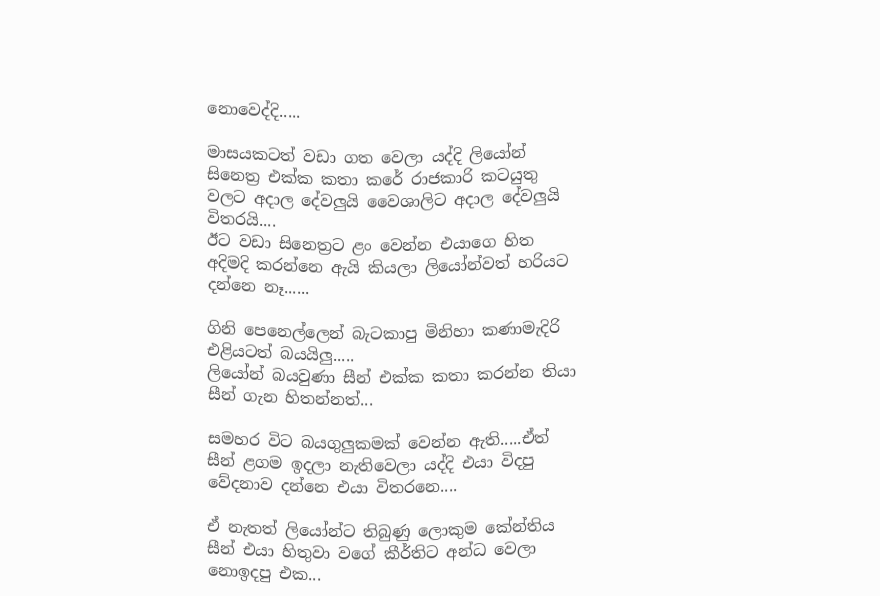නොවෙද්දි.....

මාසයකටත් වඩා ගත වෙලා යද්දි ලියෝන් සිනෙත්‍ර එක්ක කතා කරේ රාජකාරි කටයුතු වලට අදාල දේවලුයි වෛශාලිට අදාල දේවලුයි විතරයි....
ඊට වඩා සිනෙත්‍රට ළං වෙන්න එයාගෙ හිත අදිමදි කරන්නෙ ඇයි කියලා ලියෝන්වත් හරියට දන්නෙ නෑ......

ගිනි පෙනෙල්ලෙන් බැටකාපු මිනිහා කණාමැදිරි එළියටත් බයයිලු.....
ලියෝන් බයවුණා සීන් එක්ක කතා කරන්න තියා සීන් ගැන හිතන්නත්...

සමහර විට බයගුලුකමක් වෙන්න ඇති.....ඒත් සීන් ළගම ඉදලා නැතිවෙලා යද්දි එයා විදපු වේදනාව දන්නෙ එයා විතරනෙ....

ඒ නැතත් ලියෝන්ට තිබුණු ලොකුම කේන්තිය සීන් එයා හිතුවා වගේ කීර්තිට අන්ධ වෙලා නොඉදපු එක...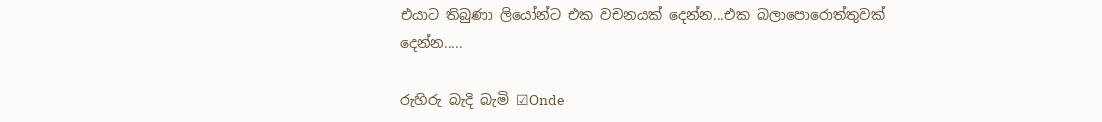එයාට තිබුණා ලියෝන්ට එක වචනයක් දෙන්න...එක බලාපොරොත්තුවක් දෙන්න.....

රුහිරු බැදි බැමි ☑Onde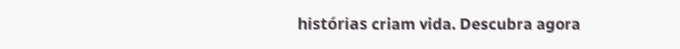histórias criam vida. Descubra agora